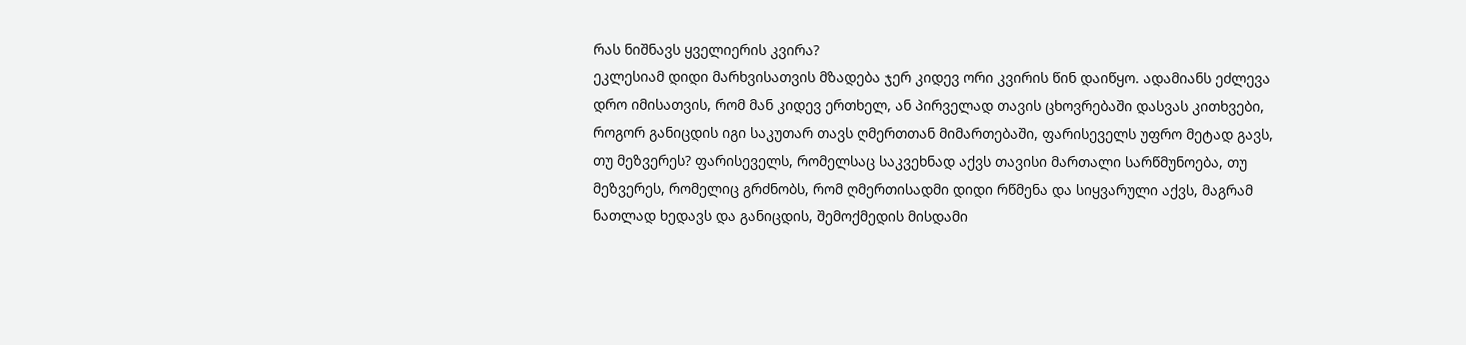რას ნიშნავს ყველიერის კვირა?
ეკლესიამ დიდი მარხვისათვის მზადება ჯერ კიდევ ორი კვირის წინ დაიწყო. ადამიანს ეძლევა დრო იმისათვის, რომ მან კიდევ ერთხელ, ან პირველად თავის ცხოვრებაში დასვას კითხვები, როგორ განიცდის იგი საკუთარ თავს ღმერთთან მიმართებაში, ფარისეველს უფრო მეტად გავს, თუ მეზვერეს? ფარისეველს, რომელსაც საკვეხნად აქვს თავისი მართალი სარწმუნოება, თუ მეზვერეს, რომელიც გრძნობს, რომ ღმერთისადმი დიდი რწმენა და სიყვარული აქვს, მაგრამ ნათლად ხედავს და განიცდის, შემოქმედის მისდამი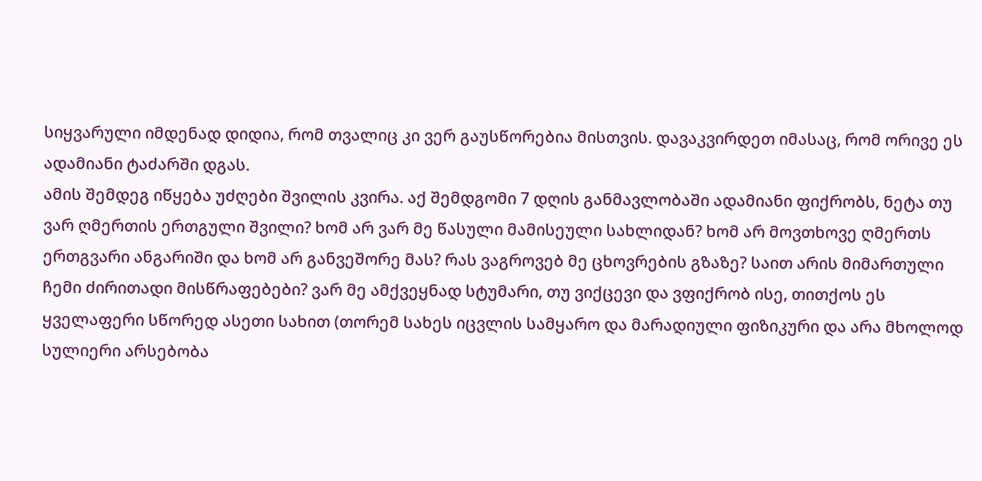სიყვარული იმდენად დიდია, რომ თვალიც კი ვერ გაუსწორებია მისთვის. დავაკვირდეთ იმასაც, რომ ორივე ეს ადამიანი ტაძარში დგას.
ამის შემდეგ იწყება უძღები შვილის კვირა. აქ შემდგომი 7 დღის განმავლობაში ადამიანი ფიქრობს, ნეტა თუ ვარ ღმერთის ერთგული შვილი? ხომ არ ვარ მე წასული მამისეული სახლიდან? ხომ არ მოვთხოვე ღმერთს ერთგვარი ანგარიში და ხომ არ განვეშორე მას? რას ვაგროვებ მე ცხოვრების გზაზე? საით არის მიმართული ჩემი ძირითადი მისწრაფებები? ვარ მე ამქვეყნად სტუმარი, თუ ვიქცევი და ვფიქრობ ისე, თითქოს ეს ყველაფერი სწორედ ასეთი სახით (თორემ სახეს იცვლის სამყარო და მარადიული ფიზიკური და არა მხოლოდ სულიერი არსებობა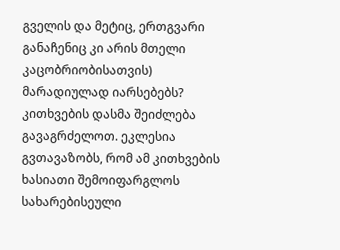გველის და მეტიც, ერთგვარი განაჩენიც კი არის მთელი კაცობრიობისათვის) მარადიულად იარსებებს? კითხვების დასმა შეიძლება გავაგრძელოთ. ეკლესია გვთავაზობს, რომ ამ კითხვების ხასიათი შემოიფარგლოს სახარებისეული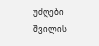უძღები შვილის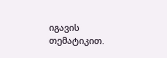იგავის თემატიკით.